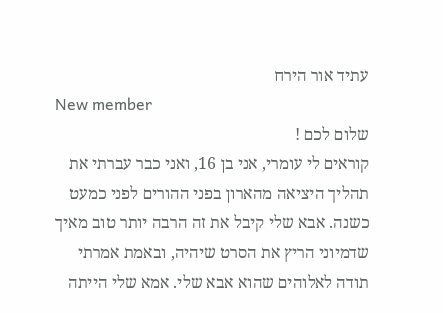עתיד אור הירח
New member
שלום לכם !
קוראים לי עומרי, אני בן 16, ואני כבר עברתי את תהליך היציאה מהארון בפני ההורים לפני כמעט כשנה. אבא שלי קיבל את זה הרבה יותר טוב מאיך שדמיוני הריץ את הסרט שיהיה, ובאמת אמרתי תודה לאלוהים שהוא אבא שלי. אמא שלי הייתה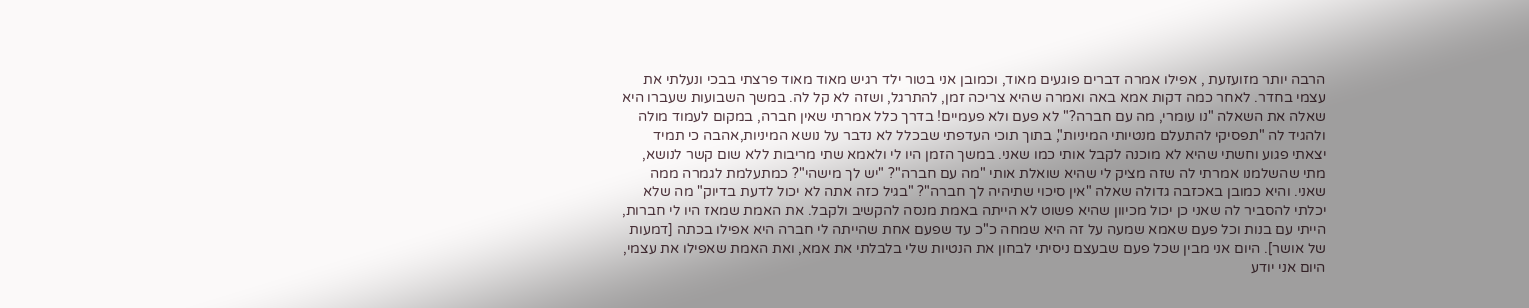הרבה יותר מזועזעת , אפילו אמרה דברים פוגעים מאוד, וכמובן אני בטור ילד רגיש מאוד מאוד פרצתי בבכי ונעלתי את עצמי בחדר. לאחר כמה דקות אמא באה ואמרה שהיא צריכה זמן, להתרגל, ושזה לא קל לה. במשך השבועות שעברו היא שאלה את השאלה "נו עומרי, מה עם חברה?" לא פעם ולא פעמיים! בדרך כלל אמרתי שאין חברה, במקום לעמוד מולה ולהגיד לה "תפסיקי להתעלם מנטיותי המיניות", בתוך תוכי העדפתי שבכלל לא נדבר על נושא המיניות,אהבה כי תמיד יצאתי פגוע וחשתי שהיא לא מוכנה לקבל אותי כמו שאני. במשך הזמן היו לי ולאמא שתי מריבות ללא שום קשר לנושא, מתי שהשלמנו אמרתי לה שזה מציק לי שהיא שואלת אותי "מה עם חברה"? "יש לך מישהי"? כמתעלמת לגמרה ממה שאני. והיא כמובן באכזבה גדולה שאלה "אין סיכוי שתיהיה לך חברה"? "בגיל כזה אתה לא יכול לדעת בדיוק" מה שלא יכלתי להסביר לה שאני כן יכול מכיוון שהיא פשוט לא הייתה באמת מנסה להקשיב ולקבל. את האמת שמאז היו לי חברות, הייתי עם בנות וכל פעם שאמא שמעה על זה היא שמחה כ"כ עד שפעם אחת שהייתה לי חברה היא אפילו בכתה [דמעות של אושר]. היום אני מבין שכל פעם שבעצם ניסיתי לבחון את הנטיות שלי בלבלתי את אמא, ואת האמת שאפילו את עצמי, היום אני יודע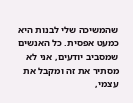שהמשיכה שלי לבנות היא כמעט אפסית. כל האנשים שמסביב יודעים, אני לא מסתיר את זה ומקבל את עצמי,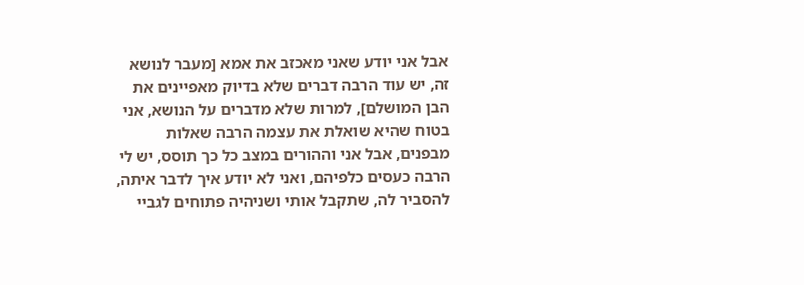אבל אני יודע שאני מאכזב את אמא [מעבר לנושא זה, יש עוד הרבה דברים שלא בדיוק מאפיינים את הבן המושלם], למרות שלא מדברים על הנושא, אני בטוח שהיא שואלת את עצמה הרבה שאלות מבפנים, אבל אני וההורים במצב כל כך תוסס, יש לי הרבה כעסים כלפיהם, ואני לא יודע איך לדבר איתה, להסביר לה, שתקבל אותי ושניהיה פתוחים לגביי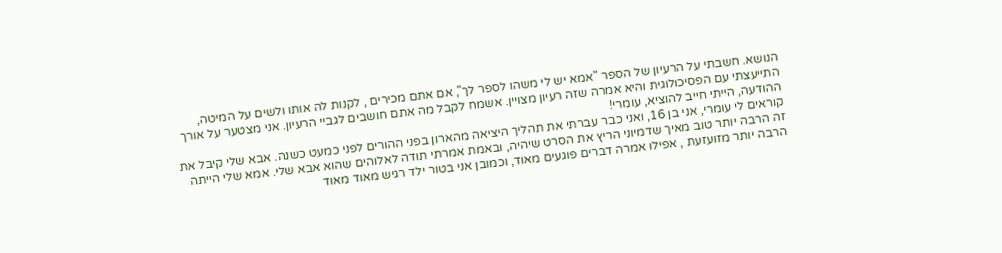הנושא. חשבתי על הרעיון של הספר "אמא יש לי משהו לספר לך", אם אתם מכירים , לקנות לה אותו ולשים על המיטה, התייעצתי עם הפסיכולוגית והיא אמרה שזה רעיון מצויין. אשמח לקבל מה אתם חושבים לגביי הרעיון. אני מצטער על אורך ההודעה, הייתי חייב להוציא, עומרי!
קוראים לי עומרי, אני בן 16, ואני כבר עברתי את תהליך היציאה מהארון בפני ההורים לפני כמעט כשנה. אבא שלי קיבל את זה הרבה יותר טוב מאיך שדמיוני הריץ את הסרט שיהיה, ובאמת אמרתי תודה לאלוהים שהוא אבא שלי. אמא שלי הייתה הרבה יותר מזועזעת , אפילו אמרה דברים פוגעים מאוד, וכמובן אני בטור ילד רגיש מאוד מאוד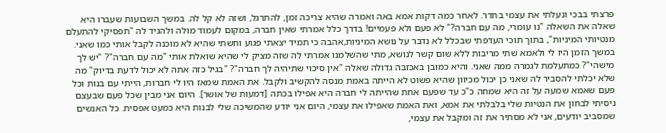פרצתי בבכי ונעלתי את עצמי בחדר. לאחר כמה דקות אמא באה ואמרה שהיא צריכה זמן, להתרגל, ושזה לא קל לה. במשך השבועות שעברו היא שאלה את השאלה "נו עומרי, מה עם חברה?" לא פעם ולא פעמיים! בדרך כלל אמרתי שאין חברה, במקום לעמוד מולה ולהגיד לה "תפסיקי להתעלם מנטיותי המיניות", בתוך תוכי העדפתי שבכלל לא נדבר על נושא המיניות,אהבה כי תמיד יצאתי פגוע וחשתי שהיא לא מוכנה לקבל אותי כמו שאני. במשך הזמן היו לי ולאמא שתי מריבות ללא שום קשר לנושא, מתי שהשלמנו אמרתי לה שזה מציק לי שהיא שואלת אותי "מה עם חברה"? "יש לך מישהי"? כמתעלמת לגמרה ממה שאני. והיא כמובן באכזבה גדולה שאלה "אין סיכוי שתיהיה לך חברה"? "בגיל כזה אתה לא יכול לדעת בדיוק" מה שלא יכלתי להסביר לה שאני כן יכול מכיוון שהיא פשוט לא הייתה באמת מנסה להקשיב ולקבל. את האמת שמאז היו לי חברות, הייתי עם בנות וכל פעם שאמא שמעה על זה היא שמחה כ"כ עד שפעם אחת שהייתה לי חברה היא אפילו בכתה [דמעות של אושר]. היום אני מבין שכל פעם שבעצם ניסיתי לבחון את הנטיות שלי בלבלתי את אמא, ואת האמת שאפילו את עצמי, היום אני יודע שהמשיכה שלי לבנות היא כמעט אפסית. כל האנשים שמסביב יודעים, אני לא מסתיר את זה ומקבל את עצמי,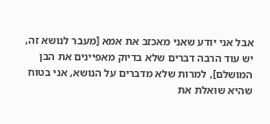אבל אני יודע שאני מאכזב את אמא [מעבר לנושא זה, יש עוד הרבה דברים שלא בדיוק מאפיינים את הבן המושלם], למרות שלא מדברים על הנושא, אני בטוח שהיא שואלת את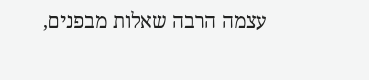עצמה הרבה שאלות מבפנים,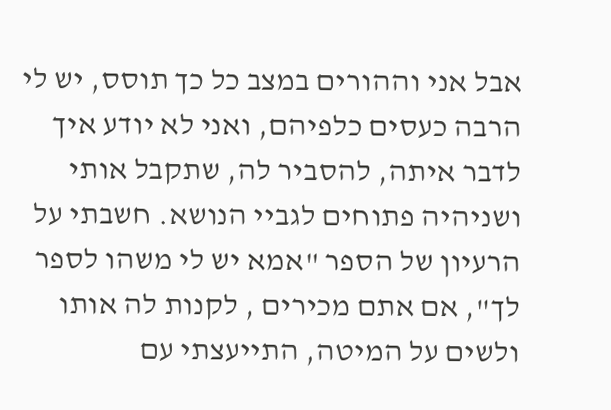אבל אני וההורים במצב כל כך תוסס, יש לי הרבה כעסים כלפיהם, ואני לא יודע איך לדבר איתה, להסביר לה, שתקבל אותי ושניהיה פתוחים לגביי הנושא. חשבתי על הרעיון של הספר "אמא יש לי משהו לספר לך", אם אתם מכירים , לקנות לה אותו ולשים על המיטה, התייעצתי עם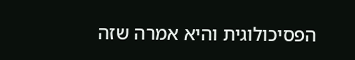הפסיכולוגית והיא אמרה שזה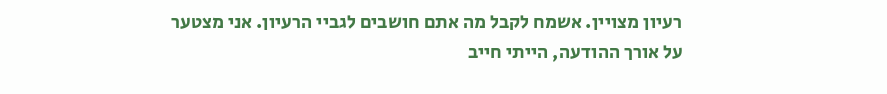רעיון מצויין. אשמח לקבל מה אתם חושבים לגביי הרעיון. אני מצטער על אורך ההודעה, הייתי חייב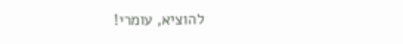להוציא, עומרי!